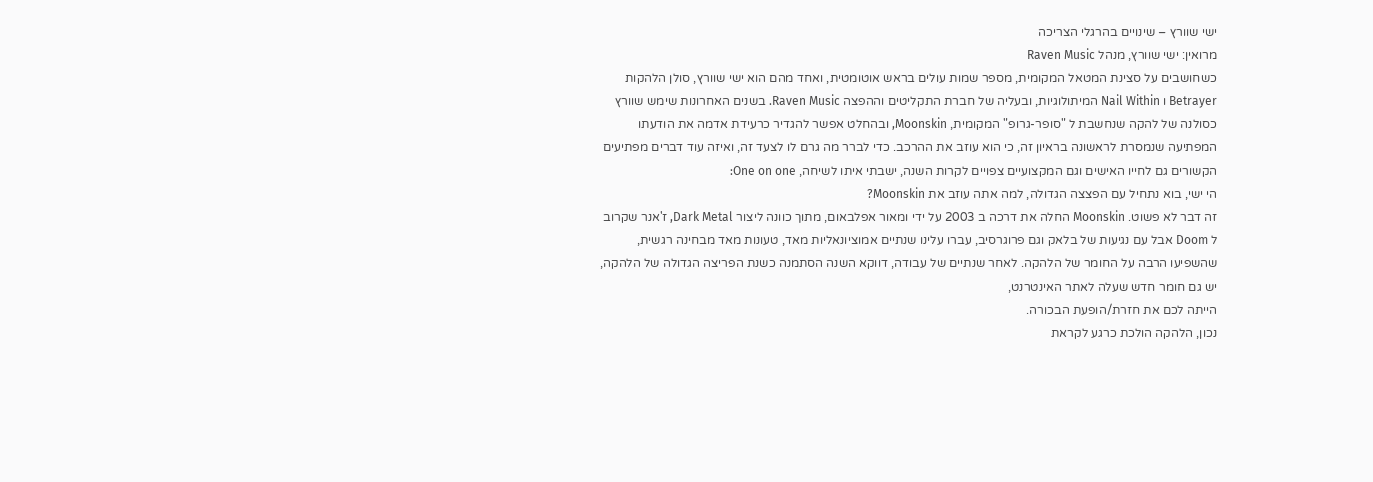ישי שוורץ – שינויים בהרגלי הצריכה
מרואין: ישי שוורץ, מנהל Raven Music
כשחושבים על סצינת המטאל המקומית, מספר שמות עולים בראש אוטומטית, ואחד מהם הוא ישי שוורץ, סולן הלהקות Betrayer ו Nail Within המיתולוגיות, ובעליה של חברת התקליטים וההפצה Raven Music. בשנים האחרונות שימש שוורץ כסולנה של להקה שנחשבת ל "סופר-גרופ" המקומית, Moonskin, ובהחלט אפשר להגדיר כרעידת אדמה את הודעתו המפתיעה שנמסרת לראשונה בראיון זה, כי הוא עוזב את ההרכב. כדי לברר מה גרם לו לצעד זה, ואיזה עוד דברים מפתיעים הקשורים גם לחייו האישים וגם המקצועיים צפויים לקרות השנה, ישבתי איתו לשיחה, One on one:
הי ישי, בוא נתחיל עם הפצצה הגדולה, למה אתה עוזב את Moonskin?
זה דבר לא פשוט. Moonskin החלה את דרכה ב 2003 על ידי ומאור אפלבאום, מתוך כוונה ליצור Dark Metal, ז'אנר שקרוב ל Doom אבל עם נגיעות של בלאק וגם פרוגרסיב, עברו עלינו שנתיים אמוציונאליות מאד, טעונות מאד מבחינה רגשית, שהשפיעו הרבה על החומר של הלהקה. לאחר שנתיים של עבודה, דווקא השנה הסתמנה כשנת הפריצה הגדולה של הלהקה, יש גם חומר חדש שעלה לאתר האינטרנט,
הייתה לכם את חזרת/הופעת הבכורה.
נכון, הלהקה הולכת כרגע לקראת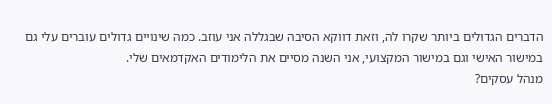הדברים הגדולים ביותר שקרו לה, וזאת דווקא הסיבה שבגללה אני עוזב. כמה שינויים גדולים עוברים עלי גם במישור האישי וגם במישור המקצועי, אני השנה מסיים את הלימודים האקדמאים שלי.
מנהל עסקים?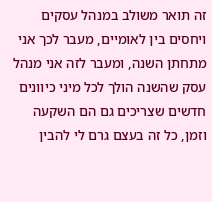זה תואר משולב במנהל עסקים ויחסים בין לאומיים, מעבר לכך אני מתחתן השנה, ומעבר לזה אני מנהל עסק שהשנה הולך לכל מיני כיוונים חדשים שצריכים גם הם השקעה וזמן, כל זה בעצם גרם לי להבין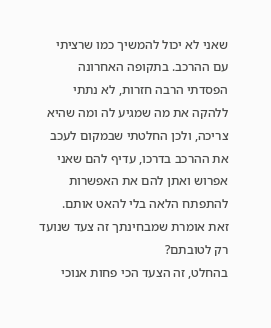שאני לא יכול להמשיך כמו שרציתי עם ההרכב. בתקופה האחרונה הפסדתי הרבה חזרות, לא נתתי ללהקה את מה שמגיע לה ומה שהיא צריכה, ולכן החלטתי שבמקום לעכב את ההרכב בדרכו, עדיף להם שאני אפרוש ואתן להם את האפשרות להתפתח הלאה בלי להאט אותם.
זאת אומרת שמבחינתך זה צעד שנועד רק לטובתם?
בהחלט, זה הצעד הכי פחות אנוכי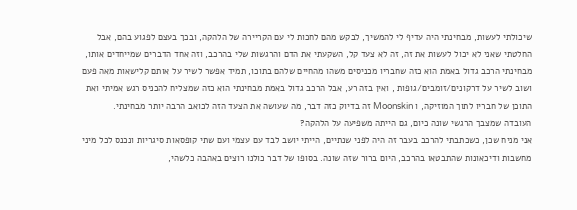שיכולתי לעשות, מבחינתי היה עדיף לי להמשיך, לבקש מהם לחכות לי עם הקריירה של הלהקה, ובכך בעצם לפגוע בהם, אבל החלטתי שאני לא יכול לעשות את זה, זה לא צעד קל, השקעתי את הדם והרגשות שלי בהרכב, וזה אחד הדברים שמייחדים אותו, מבחינתי הרכב גדול באמת הוא כזה שחבריו מכניסים משהו מהחיים שלהם בתוכו, תמיד אפשר לשיר על אותם קלישאות מאה פעם ושוב לשיר על דרקונים/זומבים/גופות , ואין בזה רע, אבל הרכב גדול באמת מבחינתי הוא כזה שמצליח להכניס רגש אמיתי ואת התוכן של חבריו לתוך המוזיקה, ו Moonskin זה בדיוק כזה דבר, מה שעושה את הצעד הזה לכואב הרבה יותר מבחינתי.
העובדה שמצבך הרגשי שונה כיום, גם הייתה משפיעה על הלהקה?
אני מניח שכן, כשכתבתי להרכב בעבר זה היה לפני שנתיים, הייתי יושב לבד עם עצמי ועם שתי קופסאות סיגריות ונכנס לכל מיני מחשבות ודיכאונות שהתבטאו בהרכב, היום ברור שזה שונה. בסופו של דבר כולנו רוצים באהבה כלשהי,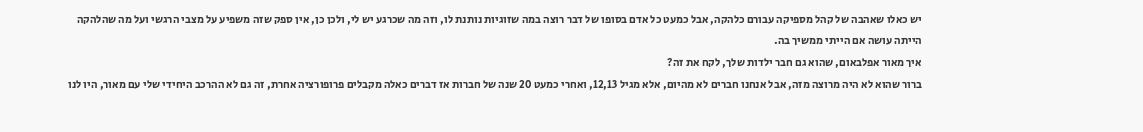יש כאלו שאהבה של קהל מספיקה עבורם כלהקה, אבל כמעט כל אדם בסופו של דבר רוצה במה שזוגיות נותנת לו, וזה מה שכרגע יש לי, ולכן כן, אין ספק שזה משפיע על מצבי הרגשי ועל מה שהלהקה הייתה עושה אם הייתי ממשיך בה.
איך מאור אפלבאום, שהוא גם חבר ילדות שלך, לקח את זה?
ברור שהוא לא היה מרוצה מזה, אבל אנחנו חברים לא מהיום, אלא מגיל 12,13, ואחרי כמעט 20 שנה של חברות אז דברים כאלה מקבלים פרופורציה אחרת, זה גם לא ההרכב היחידי שלי עם מאור, היו לנו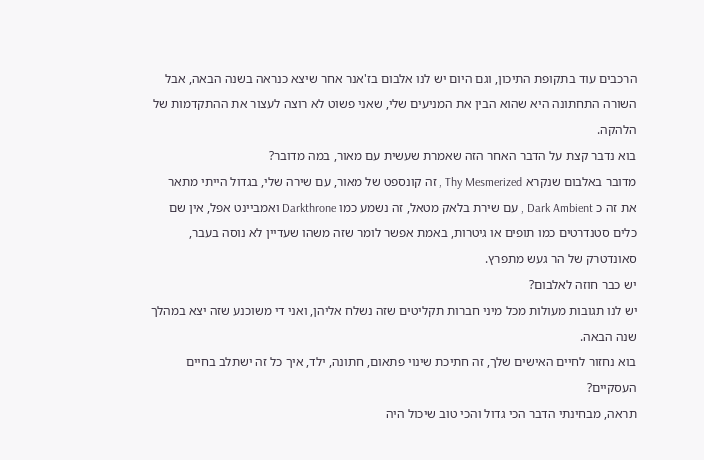הרכבים עוד בתקופת התיכון, וגם היום יש לנו אלבום בז'אנר אחר שיצא כנראה בשנה הבאה, אבל השורה התחתונה היא שהוא הבין את המניעים שלי, שאני פשוט לא רוצה לעצור את ההתקדמות של הלהקה.
בוא נדבר קצת על הדבר האחר הזה שאמרת שעשית עם מאור, במה מדובר?
מדובר באלבום שנקרא Thy Mesmerized , זה קונספט של מאור, עם שירה שלי, בגדול הייתי מתאר את זה כ Dark Ambient , עם שירת בלאק מטאל, זה נשמע כמו Darkthrone ואמביינט אפל, אין שם כלים סטנדרטים כמו תופים או גיטרות, באמת אפשר לומר שזה משהו שעדיין לא נוסה בעבר, סאונדטרק של הר געש מתפרץ.
יש כבר חוזה לאלבום?
יש לנו תגובות מעולות מכל מיני חברות תקליטים שזה נשלח אליהן, ואני די משוכנע שזה יצא במהלך שנה הבאה.
בוא נחזור לחיים האישים שלך, זה חתיכת שינוי פתאום, חתונה, ילד, איך כל זה ישתלב בחיים העסקיים?
תראה, מבחינתי הדבר הכי גדול והכי טוב שיכול היה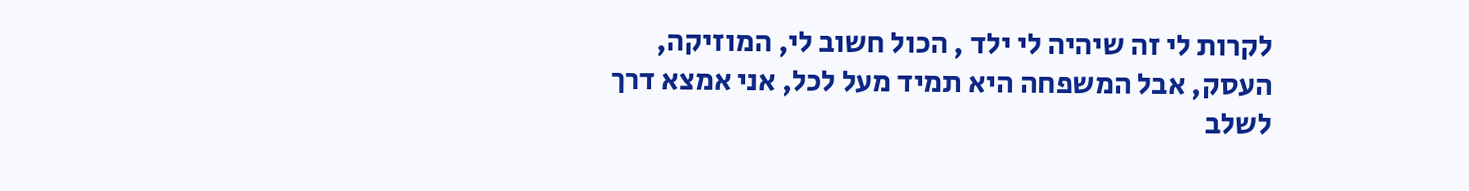לקרות לי זה שיהיה לי ילד , הכול חשוב לי, המוזיקה, העסק, אבל המשפחה היא תמיד מעל לכל, אני אמצא דרך לשלב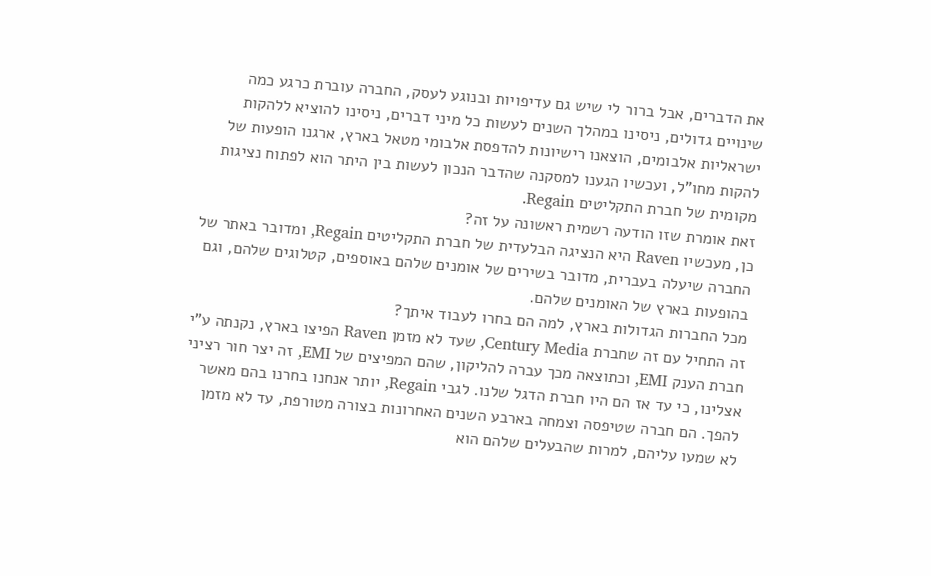את הדברים, אבל ברור לי שיש גם עדיפויות ובנוגע לעסק, החברה עוברת כרגע כמה שינויים גדולים, ניסינו במהלך השנים לעשות כל מיני דברים, ניסינו להוציא ללהקות ישראליות אלבומים, הוצאנו רישיונות להדפסת אלבומי מטאל בארץ, ארגנו הופעות של להקות מחו"ל, ועכשיו הגענו למסקנה שהדבר הנכון לעשות בין היתר הוא לפתוח נציגות מקומית של חברת התקליטים Regain.
זאת אומרת שזו הודעה רשמית ראשונה על זה?
כן, מעכשיו Raven היא הנציגה הבלעדית של חברת התקליטים Regain, ומדובר באתר של החברה שיעלה בעברית, מדובר בשירים של אומנים שלהם באוספים, קטלוגים שלהם, וגם בהופעות בארץ של האומנים שלהם.
מכל החברות הגדולות בארץ, למה הם בחרו לעבוד איתך?
זה התחיל עם זה שחברת Century Media, שעד לא מזמן Raven הפיצו בארץ, נקנתה ע"י חברת הענק EMI, וכתוצאה מכך עברה להליקון, שהם המפיצים של EMI, זה יצר חור רציני אצלינו, כי עד אז הם היו חברת הדגל שלנו. לגבי Regain, יותר אנחנו בחרנו בהם מאשר להפך. הם חברה שטיפסה וצמחה בארבע השנים האחרונות בצורה מטורפת, עד לא מזמן לא שמעו עליהם, למרות שהבעלים שלהם הוא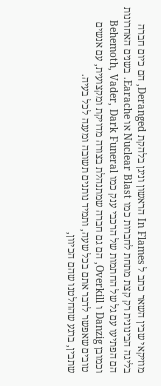מוזיקאי שבין השאר כתב ל In Flames הראשון וניגן בלהקת Deranged, הם כיום חברה בליגה הבינונית רק קצת מתחת לחברות כמו Nuclear Blast או Earache. בשנים האחרונות הם הפתיעו עם גל של החתמות של הרכבי ענק כמו Behemoth, Vader, Dark Funeral וכמובן Danzig ו Overkill, הם גם חברה שמתנהלת בצורה מדויקת ומקצועית, עם אנשים טובים שאפשר לדבר אתם בכל שעה, ותמיד נותנים תשובה ומענה לכל בעיה.
שתבין, ברגע שהחלטנו שהם הכיוון,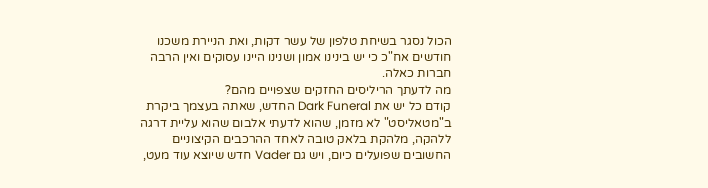הכול נסגר בשיחת טלפון של עשר דקות, ואת הניירת משכנו חודשים אח"כ כי יש בינינו אמון ושנינו היינו עסוקים ואין הרבה חברות כאלה.
מה לדעתך הריליסים החזקים שצפויים מהם?
קודם כל יש את Dark Funeral החדש, שאתה בעצמך ביקרת ב"מטאליסט" לא מזמן, שהוא לדעתי אלבום שהוא עליית דרגה ללהקה, מלהקת בלאק טובה לאחד ההרכבים הקיצוניים החשובים שפועלים כיום, ויש גם Vader חדש שיוצא עוד מעט,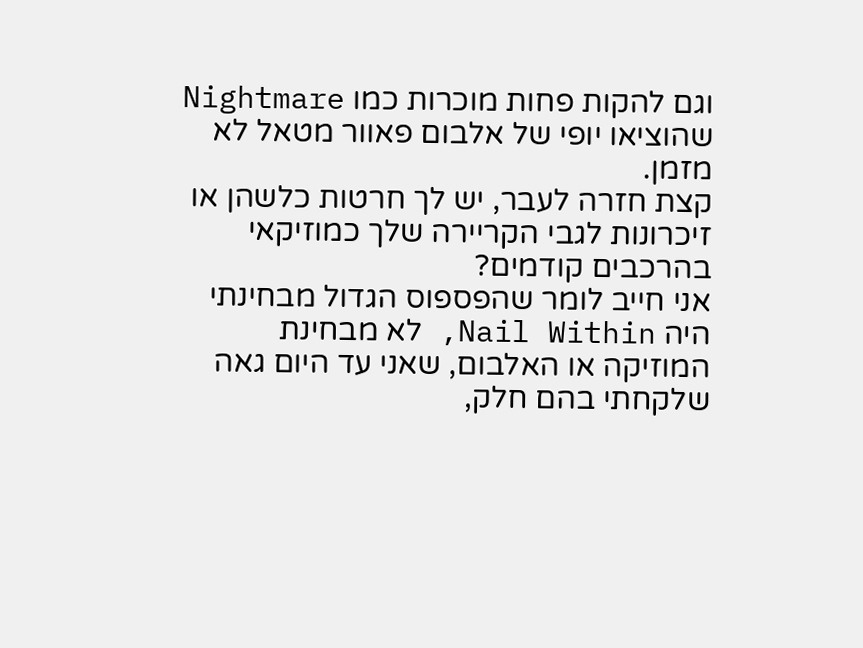וגם להקות פחות מוכרות כמו Nightmare שהוציאו יופי של אלבום פאוור מטאל לא מזמן.
קצת חזרה לעבר, יש לך חרטות כלשהן או זיכרונות לגבי הקריירה שלך כמוזיקאי בהרכבים קודמים?
אני חייב לומר שהפספוס הגדול מבחינתי היה Nail Within, לא מבחינת המוזיקה או האלבום, שאני עד היום גאה שלקחתי בהם חלק,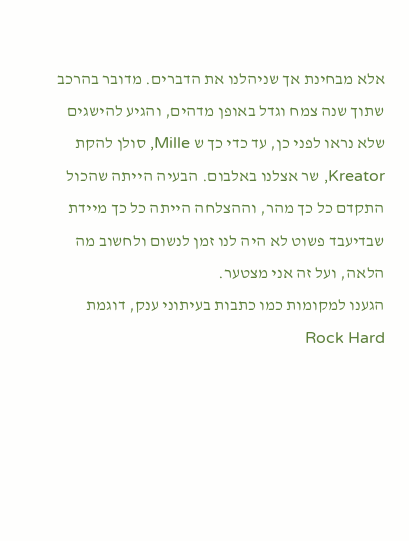אלא מבחינת אך שניהלנו את הדברים. מדובר בהרכב שתוך שנה צמח וגדל באופן מדהים, והגיע להישגים שלא נראו לפני כן, עד כדי כך ש Mille, סולן להקת Kreator, שר אצלנו באלבום. הבעיה הייתה שהכול התקדם כל כך מהר, וההצלחה הייתה כל כך מיידת שבדיעבד פשוט לא היה לנו זמן לנשום ולחשוב מה הלאה, ועל זה אני מצטער.
הגענו למקומות כמו כתבות בעיתוני ענק, דוגמת Rock Hard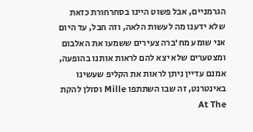הגרמניים, אבל פשוט היינו בסחרחורת כזאת שלא ידענו מה לעשות הלאה, וזה חבל, עד היום אני שומע מח'ברה צעירים ששמעו את האלבום ומצטערים שלא יצא להם לראות אותנו בהופעה, אמנם עדיין ניתן לראות את הקליפ שעשינו באינטרנט, זה שבו השתתפו Mille וסולן להקת At The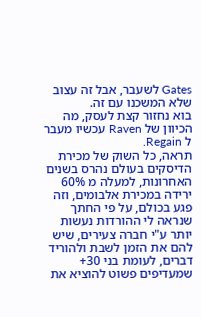Gates לשעבר, אבל זה עצוב שלא המשכנו עם זה.
בוא נחזור קצת לעסק, מה הכיוון של Raven עכשיו מעבר ל Regain.
תראה, כל השוק של מכירת הדיסקים בעולם נהרס בשנים האחרונות, למעלה מ 60% ירידה במכירת אלבומים, וזה פגע בכולם, על פי החתך שנראה לי ההורדות נעשות יותר ע"י חברה צעירים, שיש להם את הזמן לשבת ולהוריד דברים, לעומת בני 30+ שמעדיפים פשוט להוציא את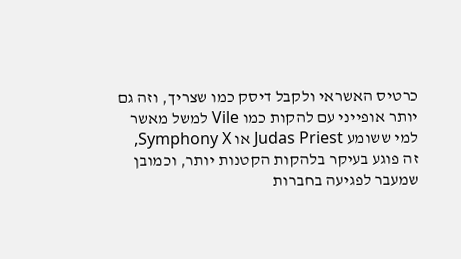כרטיס האשראי ולקבל דיסק כמו שצריך, וזה גם יותר אופייני עם להקות כמו Vile למשל מאשר למי ששומע Judas Priest או Symphony X, זה פוגע בעיקר בלהקות הקטנות יותר, וכמובן שמעבר לפגיעה בחברות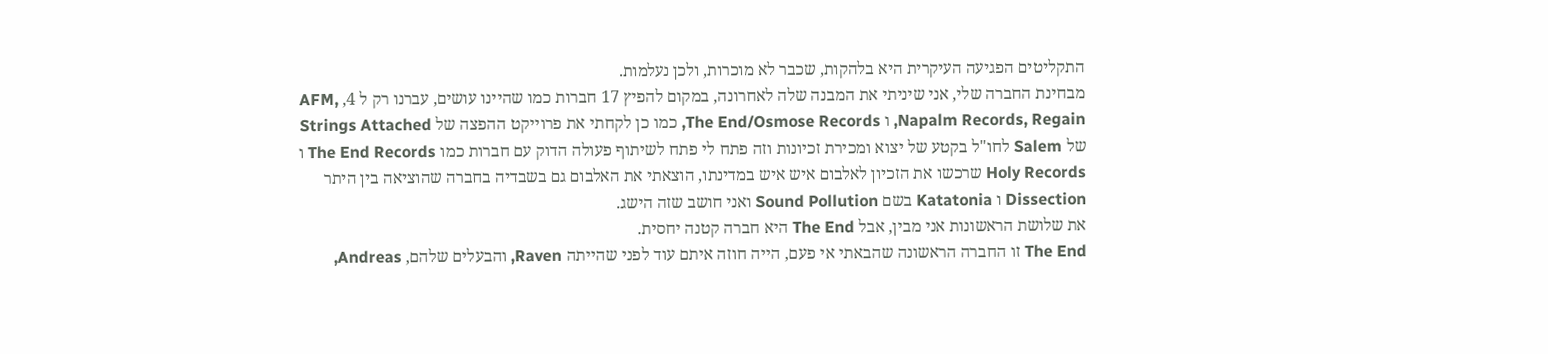התקליטים הפגיעה העיקרית היא בלהקות, שכבר לא מוכרות, ולכן נעלמות.
מבחינת החברה שלי, אני שיניתי את המבנה שלה לאחרונה, במקום להפיץ 17 חברות כמו שהיינו עושים, עברנו רק ל 4, AFM, Napalm Records, Regain, ו The End/Osmose Records, כמו כן לקחתי את פרוייקט ההפצה של Strings Attached של Salem לחו"ל בקטע של יצוא ומכירת זכיונות וזה פתח לי פתח לשיתוף פעולה הדוק עם חברות כמו The End Records ו Holy Records שרכשו את הזכיון לאלבום איש איש במדינתו, הוצאתי את האלבום גם בשבדיה בחברה שהוציאה בין היתר Dissection ו Katatonia בשם Sound Pollution ואני חושב שזה הישג.
את שלושת הראשונות אני מבין, אבל The End היא חברה קטנה יחסית.
The End זו החברה הראשונה שהבאתי אי פעם, הייה חוזה איתם עוד לפני שהייתה Raven, והבעלים שלהם, Andreas,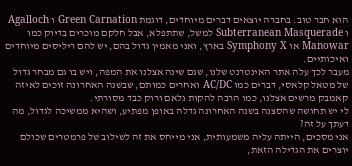הוא חבר טוב. בחברה יוצאים דברים מיוחדים, דוגמת Green Carnation ו Agalloch ו Subterranean Masquerade למשל, שתתפלא, אבל חלקם מוכרים בדיוק כמו Manowar או Symphony X בארץ, ואני מאמין גדול בהם, יש להם ריליסים מיוחדים ואיכותיים.
מעבר לכך עלה אתר האינטרנט שלנו, שגם שינה אצלנו את המפה, ויש בו גם מבחר גדול של מטאל קלאסי, דברים כמו AC/DC ואחרים כמותם, שבשנה האחרונה זוכים לאיזה קאמבק מרשים אצלנו, כמו הרבה להקות גלאם ורוק כבד מסורתי.
לי יש תחושה שהסצנה בשנה האחרונה גדלה באופן מפתיע, ושהיא ממשיכה לגדול, מה דעתך על זה?
אני מסכים, הייתה עליה משמעותית, אני מייחס את זה לשילוב של פרמטרים שכולם יוצרים את הגדילה הזאת,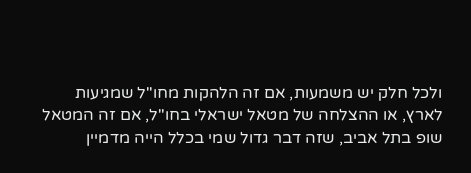ולכל חלק יש משמעות, אם זה הלהקות מחו"ל שמגיעות לארץ, או ההצלחה של מטאל ישראלי בחו"ל, אם זה המטאל שופ בתל אביב, שזה דבר גדול שמי בכלל הייה מדמיין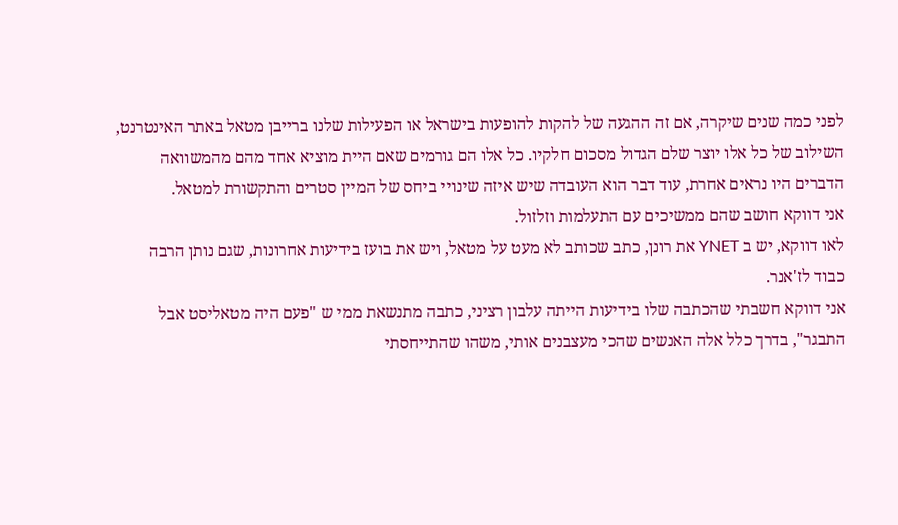לפני כמה שנים שיקרה, אם זה ההגעה של להקות להופעות בישראל או הפעילות שלנו ברייבן מטאל באתר האינטרנט, השילוב של כל אלו יוצר שלם הגדול מסכום חלקיו. כל אלו הם גורמים שאם היית מוציא אחד מהם מהמשוואה הדברים היו נראים אחרת, עוד דבר הוא העובדה שיש איזה שינויי ביחס של המיין סטרים והתקשורת למטאל.
אני דווקא חושב שהם ממשיכים עם התעלמות וזלזול.
לאו דווקא, יש ב YNET את רונן, כתב שכותב לא מעט על מטאל, ויש את בועז בידיעות אחרונות, שגם נותן הרבה כבוד לז'אנר.
אני דווקא חשבתי שהכתבה שלו בידיעות הייתה עלבון רציני, כתבה מתנשאת ממי ש "פעם היה מטאליסט אבל התבגר", בדרך כלל אלה האנשים שהכי מעצבנים אותי, משהו שהתייחסתי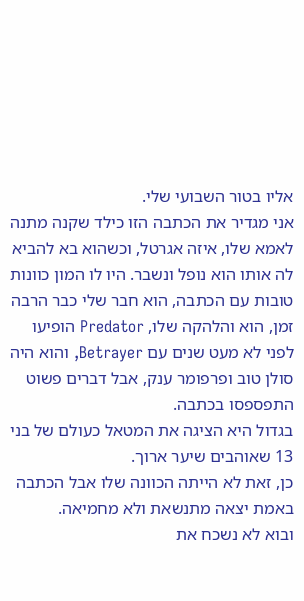אליו בטור השבועי שלי.
אני מגדיר את הכתבה הזו כילד שקנה מתנה לאמא שלו, איזה אגרטל, וכשהוא בא להביא לה אותו הוא נופל ונשבר. היו לו המון כוונות טובות עם הכתבה, הוא חבר שלי כבר הרבה זמן, הוא והלהקה שלו, Predator הופיעו לפני לא מעט שנים עם Betrayer, והוא היה סולן טוב ופרפומר ענק, אבל דברים פשוט התפספסו בכתבה.
בגדול היא הציגה את המטאל כעולם של בני 13 שאוהבים שיער ארוך.
כן, זאת לא הייתה הכוונה שלו אבל הכתבה באמת יצאה מתנשאת ולא מחמיאה.
ובוא לא נשכח את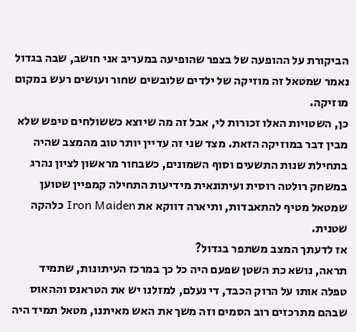הביקורת על ההופעה של בצפר שהופיעה במעריב אני חושב, שבה בגדול נאמר שמטאל זה מוזיקה של ילדים שלובשים שחור ועושים רעש במקום מוזיקה.
כן, השטויות האלו זכורות לי, אבל זה מה שיוצא כששולחים טיפש שלא מבין דבר במוזיקה הזאת. מצד שני זה עדיין יותר טוב מהמצב שהיה בתחילת שנות התשעים וסוף השמונים, כשבחור מראשון לציון נהרג במשחק רולטה רוסית ועיתונאית מידיעות התחילה קמפיין שטוען שמטאל מטיף להתאבדות, ותיארה דווקא את Iron Maiden כלהקה שטנית.
אז לדעתך המצב משתפר בגדול?
תראה, נושא כת השטן שפעם היה כל כך במרכז העיתונות, שתמיד טפלה אותו על הרוק הכבד, די נעלם, למזלנו יש את הטראנס וההאוס שבהם מתרכזים רוב הסמים וזה משך את האש מאיתנו, מטאל תמיד היה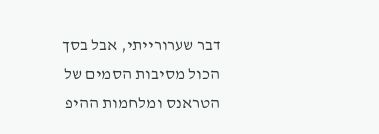דבר שערורייתי, אבל בסך הכול מסיבות הסמים של הטראנס ומלחמות ההיפ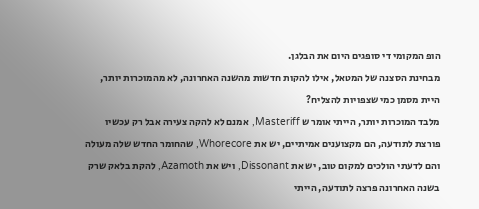הופ המקומי די סופגים היום את הבלגן.
מבחינת הסצנה של המטאל, אילו להקות חדשות מהשנה האחרונה, לא מהמוכרות יותר, היית מסמן כמי שצפויות להצליח?
מלבד המוכרות יותר, הייתי אומר ש Masteriff, אמנם לא להקה צעירה אבל רק עכשיו פורצת לתודעה, הם מקצוענים אמיתיים, יש את Whorecore, שהחומר החדש שלה מעולה והם לדעתי הולכים למקום טוב, יש את Dissonant, ויש את Azamoth, להקת בלאק שרק בשנה האחרונה פרצה לתודעה, הייתי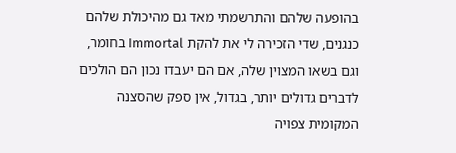בהופעה שלהם והתרשמתי מאד גם מהיכולת שלהם כנגנים, שדי הזכירה לי את להקת Immortal בחומר, וגם בשאו המצוין שלה, אם הם יעבדו נכון הם הולכים לדברים גדולים יותר, בגדול, אין ספק שהסצנה המקומית צפויה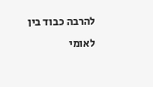להרבה כבוד בין לאומי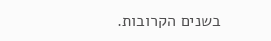בשנים הקרובות.